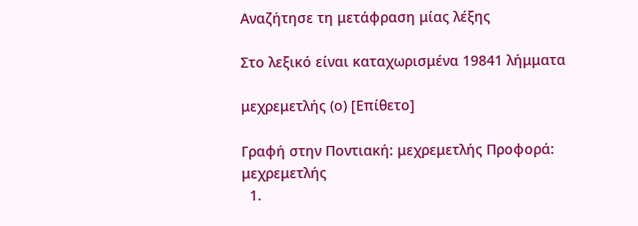Αναζήτησε τη μετάφραση μίας λέξης

Στο λεξικό είναι καταχωρισμένα 19841 λήμματα

μεχρεμετλής (ο) [Επίθετο]

Γραφή στην Ποντιακή: μεχρεμετλής Προφορά: μεχρεμετλής
  1.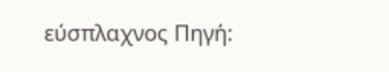εύσπλαχνος Πηγή: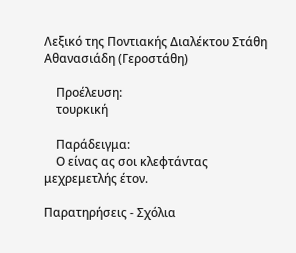Λεξικό της Ποντιακής Διαλέκτου Στάθη Αθανασιάδη (Γεροστάθη)

    Προέλευση:
    τουρκική

    Παράδειγμα:
    Ο είνας ας σοι κλεφτάντας μεχρεμετλής έτον.

Παρατηρήσεις - Σχόλια